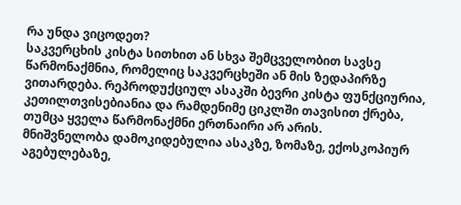რა უნდა ვიცოდეთ?
საკვერცხის კისტა სითხით ან სხვა შემცველობით სავსე წარმონაქმნია, რომელიც საკვერცხეში ან მის ზედაპირზე ვითარდება. რეპროდუქციულ ასაკში ბევრი კისტა ფუნქციურია, კეთილთვისებიანია და რამდენიმე ციკლში თავისით ქრება, თუმცა ყველა წარმონაქმნი ერთნაირი არ არის.
მნიშვნელობა დამოკიდებულია ასაკზე, ზომაზე, ექოსკოპიურ აგებულებაზე,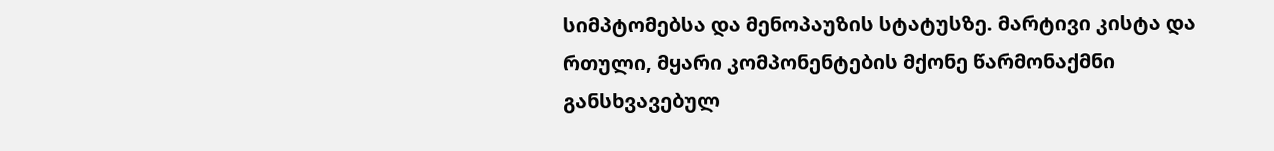სიმპტომებსა და მენოპაუზის სტატუსზე. მარტივი კისტა და რთული, მყარი კომპონენტების მქონე წარმონაქმნი განსხვავებულ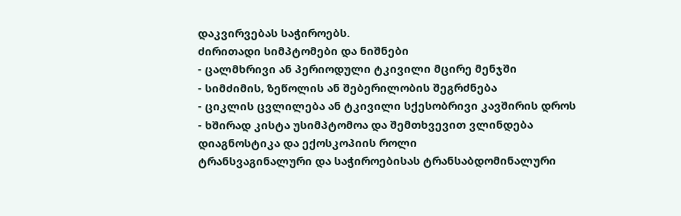დაკვირვებას საჭიროებს.
ძირითადი სიმპტომები და ნიშნები
- ცალმხრივი ან პერიოდული ტკივილი მცირე მენჯში
- სიმძიმის, ზეწოლის ან შებერილობის შეგრძნება
- ციკლის ცვლილება ან ტკივილი სქესობრივი კავშირის დროს
- ხშირად კისტა უსიმპტომოა და შემთხვევით ვლინდება
დიაგნოსტიკა და ექოსკოპიის როლი
ტრანსვაგინალური და საჭიროებისას ტრანსაბდომინალური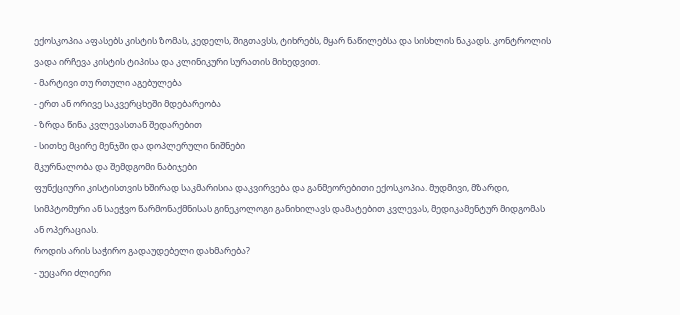ექოსკოპია აფასებს კისტის ზომას, კედელს, შიგთავსს, ტიხრებს, მყარ ნაწილებსა და სისხლის ნაკადს. კონტროლის ვადა ირჩევა კისტის ტიპისა და კლინიკური სურათის მიხედვით.
- მარტივი თუ რთული აგებულება
- ერთ ან ორივე საკვერცხეში მდებარეობა
- ზრდა წინა კვლევასთან შედარებით
- სითხე მცირე მენჯში და დოპლერული ნიშნები
მკურნალობა და შემდგომი ნაბიჯები
ფუნქციური კისტისთვის ხშირად საკმარისია დაკვირვება და განმეორებითი ექოსკოპია. მუდმივი, მზარდი, სიმპტომური ან საეჭვო წარმონაქმნისას გინეკოლოგი განიხილავს დამატებით კვლევას, მედიკამენტურ მიდგომას ან ოპერაციას.
როდის არის საჭირო გადაუდებელი დახმარება?
- უეცარი ძლიერი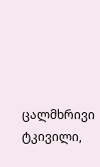ცალმხრივი ტკივილი,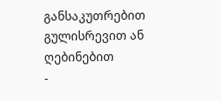განსაკუთრებით გულისრევით ან ღებინებით
-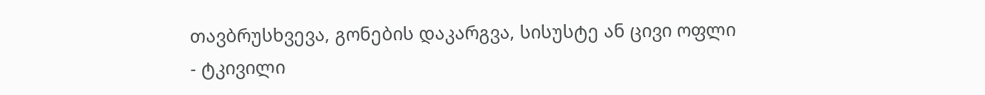თავბრუსხვევა, გონების დაკარგვა, სისუსტე ან ცივი ოფლი
- ტკივილი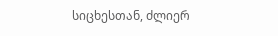სიცხესთან, ძლიერ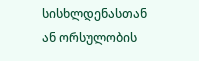სისხლდენასთან ან ორსულობის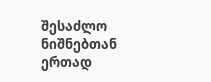შესაძლო ნიშნებთან ერთად